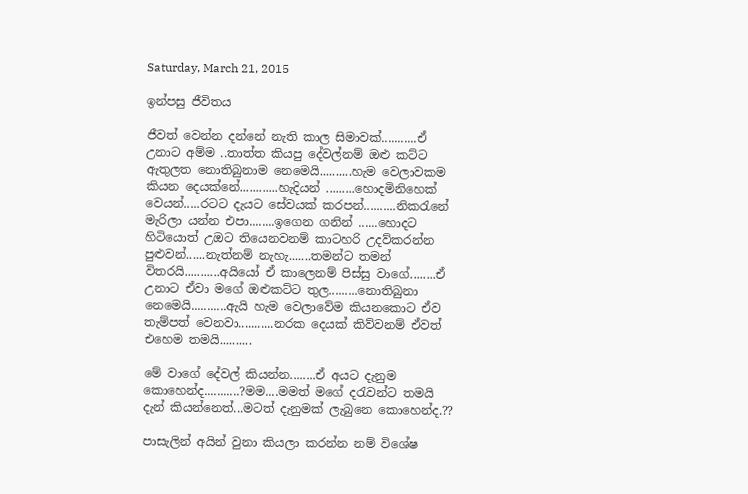Saturday, March 21, 2015

ඉන්පසු ජීවිතය

ජීවත් වෙන්න දන්නේ නැති කාල සිමාවක්...........ඒ උනාට අම්ම ..තාත්ත කියපු දේවල්නම් ඔළු කට්ට ඇතුලත නොතිබුනාම නෙමෙයි..........හැම වෙලාවකම කියන දෙයක්නේ............හැදියන් .........හොදමිනිහෙක් වෙයන්.....රටට දැයට සේවයක් කරපන්..........නිකරැනේ මැරිලා යන්න එපා........ඉගෙන ගනින් ......හොදට හිටියොත් උඔට තියෙනවනම් කාටහරි උදව්කරන්න පුළුවන්......නැත්නම් නැහැ.......තමන්ට තමන් විතරයි...........අයියෝ ඒ කාලෙනම් පිස්සු වාගේ........ඒ උනාට ඒවා මගේ ඔළුකට්ට තුල.........නොතිබුනා නෙමෙයි...........ඇයි හැම වෙලාවේම කියනකොට ඒව තැම්පත් වෙනවා...........නරක දෙයක් කිව්වනම් ඒවත් එහෙම තමයි..........

මේ වාගේ දේවල් කියන්න........ඒ අයට දැනුම කොහෙන්ද...........?මම....මමත් මගේ දරැවන්ට තමයි දැන් කියන්නෙත්...මටත් දැනුමක් ලැබුනෙ කොහෙන්ද.??

පාසැලින් අයින් වුනා කියලා කරන්න නම් විශේෂ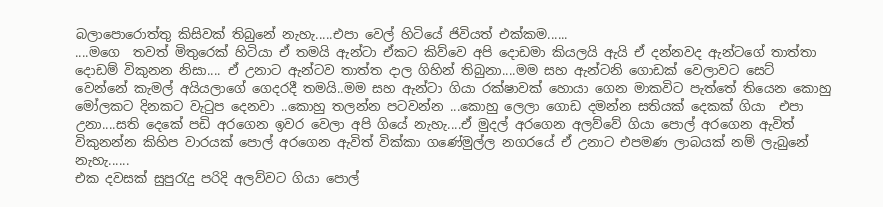බලාපොරොත්තු කිසිවක් තිබුනේ නැහැ.....එපා වෙල් හිටියේ ජිවියත් එක්කම......
....මගෙ  තවත් මිතුරෙක් හිටියා ඒ තමයි ඇන්ටා ඒකට කිව්වෙ අපි දොඩමා කියලයි ඇයි ඒ දන්නවද ඇන්ටගේ තාත්තා දොඩම් විකුනන නිසා.... ඒ උනාට ඇන්ටව තාත්ත දාල ගිහින් තිබුනා....මම සහ ඇන්ටනි ගොඩක් වෙලාවට සෙට් වෙන්නේ කැමල් අයියලාගේ ගෙදරදී තමයි..මම සහ ඇන්ටා ගියා රක්ෂාවක් හොයා ගෙන මාකවිට පැත්තේ තියෙන කොහු මෝලකට දිනකට වැටුප දෙනවා ..කොහු තලන්න පටවන්න ...කොහු ලෙලා ගොඩ දමන්න සතියක් දෙකක් ගියා  එපා උනා....සති දෙකේ පඩි අරගෙන ඉවර වෙලා අපි ගියේ නැහැ....ඒ මුදල් අරගෙන අලව්වේ ගියා පොල් අරගෙන ඇවිත් විකුනන්න කිහිප වාරයක් පොල් අරගෙන ඇවිත් වික්කා ගණේමුල්ල නගරයේ ඒ උනාට එපමණ ලාබයක් නම් ලැබුනේ නැහැ......
එක දවසක් සුපුරැදු පරිදි අලව්වට ගියා පොල්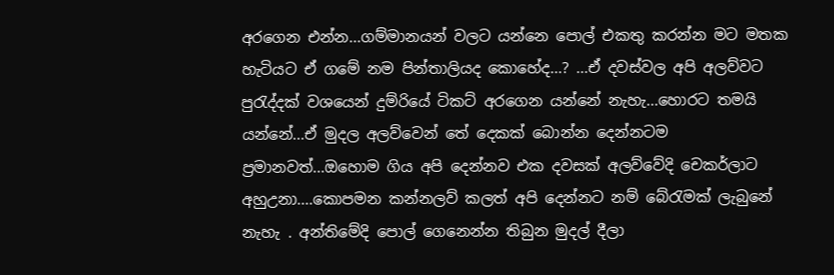අරගෙන එන්න...ගම්මානයන් වලට යන්නෙ පොල් එකතු කරන්න මට මතක හැටියට ඒ ගමේ නම පින්තාලියද කොහේද...? ...ඒ දවස්වල අපි අලව්වට පුරැද්දක් වශයෙන් දුම්රියේ ටිකට් අරගෙන යන්නේ නැහැ...හොරට තමයි යන්නේ...ඒ මුදල අලව්වෙන් තේ දෙකක් බොන්න දෙන්නටම ප්‍රමානවත්...ඔහොම ගිය අපි දෙන්නව එක දවසක් අලව්වේදි චෙකර්ලාට අහුඋනා....කොපමන කන්නලව් කලත් අපි දෙන්නට නම් බේරැමක් ලැබුනේ නැහැ . අන්තිමේදි පොල් ගෙනෙන්න තිබුන මුදල් දීලා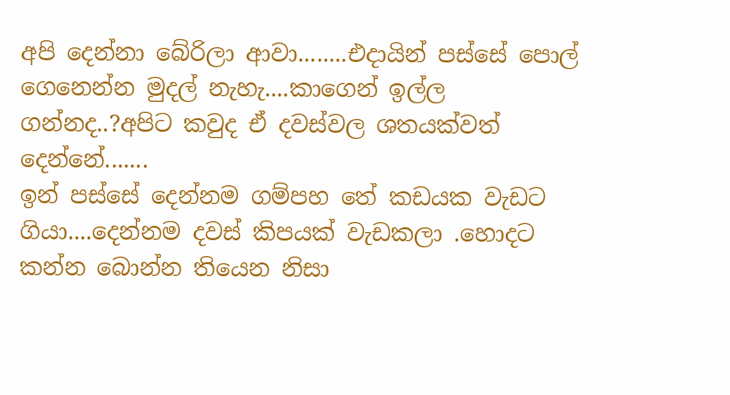අපි දෙන්නා බේරිලා ආවා........එදායින් පස්සේ පොල් ගෙනෙන්න මුදල් නැහැ....කාගෙන් ඉල්ල ගන්නද..?අපිට කවුද ඒ දවස්වල ශතයක්වත් දෙන්නේ.......
ඉන් පස්සේ දෙන්නම ගම්පහ තේ කඩයක වැඩට ගියා....දෙන්නම දවස් කිපයක් වැඩකලා .හොදට  කන්න බොන්න තියෙන නිසා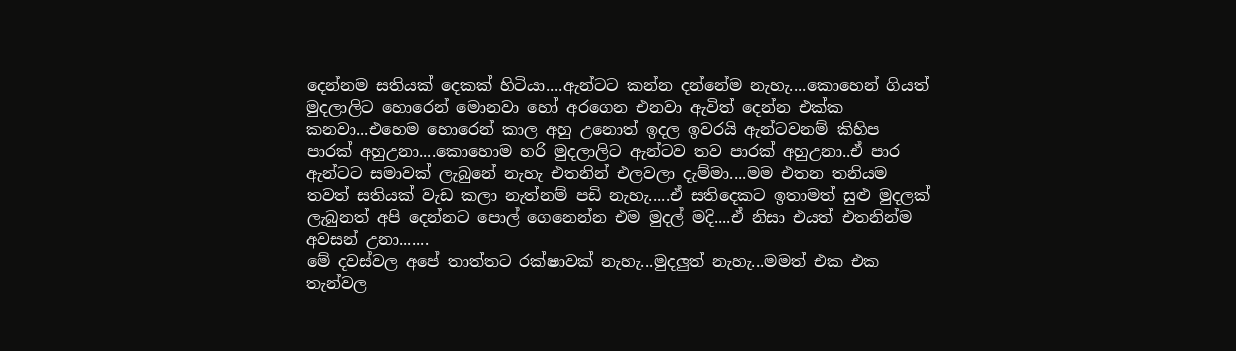දෙන්නම සතියක් දෙකක් හිටියා....ඇන්ටට කන්න දන්නේම නැහැ....කොහෙන් ගියත් මුදලාලිට හොරෙන් මොනවා හෝ අරගෙන එනවා ඇවිත් දෙන්න එක්ක කනවා...එහෙම හොරෙන් කාල අහු උනොත් ඉදල ඉවරයි ඇන්ටවනම් කිහිප පාරක් අහුඋනා....කොහොම හරි මුදලාලිට ඇන්ටව තව පාරක් අහුඋනා..ඒ පාර ඇන්ටට සමාවක් ලැබුනේ නැහැ එතනින් එලවලා දැම්මා....මම එතන තනියම තවත් සතියක් වැඩ කලා නැත්නම් පඩි නැහැ.....ඒ සතිදෙකට ඉතාමත් සුළු මුදලක් ලැබුනත් අපි දෙන්නට පොල් ගෙනෙන්න එම මුදල් මදි....ඒ නිසා එයත් එතනින්ම අවසන් උනා.......
මේ දවස්වල අපේ තාත්තට රක්ෂාවක් නැහැ...මුදලුත් නැහැ...මමත් එක එක තැන්වල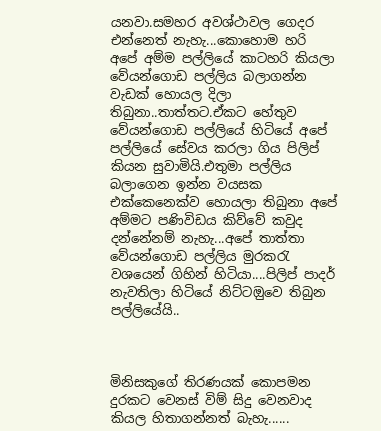යනවා.සමහර අවශ්ථාවල ගෙදර එන්නෙත් නැහැ...කොහොම හරි අපේ අම්ම පල්ලියේ කාටහරි කියලා වේයන්ගොඩ පල්ලිය බලාගන්න වැඩක් හොයල දිලා තිබුනා..තාත්තට.ඒකට හේතුව වේයන්ගොඩ පල්ලියේ හිටියේ අපේ පල්ලියේ සේවය කරලා ගිය පිලිප් කියන සුවාමියි.එතුමා පල්ලිය බලාගෙන ඉන්න වයසක එක්කෙනෙක්ව හොයලා තිබුනා අපේ අම්මට පණිවිඩය කිව්වේ කවුද දන්නේනම් නැහැ...අපේ තාත්තා වේයන්ගොඩ පල්ලිය මුරකරැ වශයෙන් ගිහින් හිටියා....පිලිප් පාදර් නැවතිලා හිටියේ නිට්ටඔුවෙ තිබුන පල්ලියේයි..



මිනිසකුගේ තිරණයක් කොපමන දුරකට වෙනස් විම් සිදු වෙනවාද කියල හිතාගන්නත් බැහැ......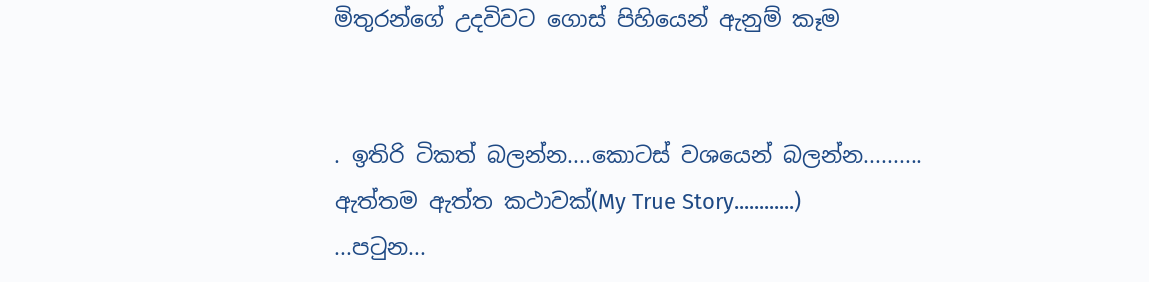මිතුරන්ගේ උදවිවට ගොස් පිහියෙන් ඇනුම් කෑම


. ඉතිරි ටිකත් බලන්න....කොටස් වශයෙන් බලන්න..........
ඇත්තම ඇත්ත කථාවක්(My True Story............)
...පටුන...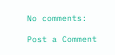No comments:

Post a Comment